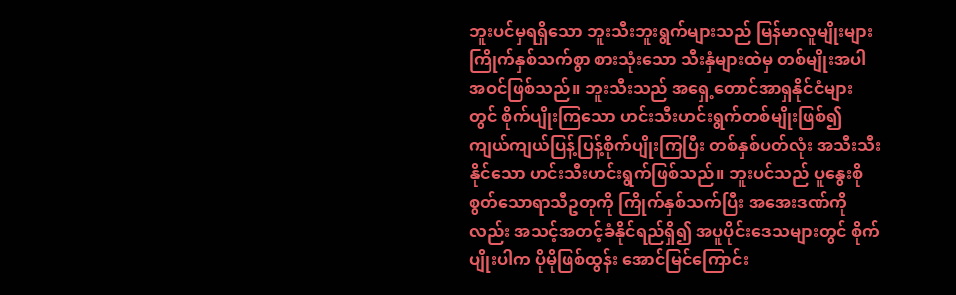ဘူးပင်မှရရှိသော ဘူးသီးဘူးရွက်များသည် မြန်မာလူမျိုးများ ကြိုက်နှစ်သက်စွာ စားသုံးသော သီးနှံများထဲမှ တစ်မျိုးအပါအဝင်ဖြစ်သည်။ ဘူးသီးသည် အရှေ့တောင်အာရှနိုင်ငံများတွင် စိုက်ပျိုးကြသော ဟင်းသီးဟင်းရွက်တစ်မျိုးဖြစ်၍ ကျယ်ကျယ်ပြန့်ပြန့်စိုက်ပျိုးကြပြီး တစ်နှစ်ပတ်လုံး အသီးသီးနိုင်သော ဟင်းသီးဟင်းရွက်ဖြစ်သည်။ ဘူးပင်သည် ပူနွေးစိုစွတ်သောရာသီဥတုကို ကြိုက်နှစ်သက်ပြီး အအေးဒဏ်ကိုလည်း အသင့်အတင့်ခံနိုင်ရည်ရှိ၍ အပူပိုင်းဒေသများတွင် စိုက်ပျိုးပါက ပိုမိုဖြစ်ထွန်း အောင်မြင်ကြောင်း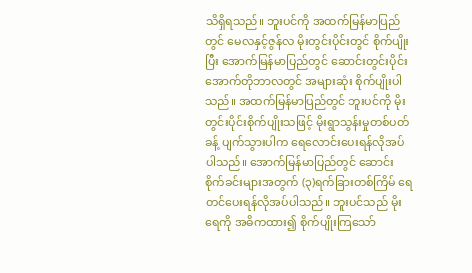သိရှိရသည်။ ဘူးပင်ကို အထက်မြန်မာပြည်တွင် မေလနှင့်ဇွန်လ မိုးတွင်းပိုင်းတွင် စိုက်ပျိုးပြီး အောက်မြန်မာပြည်တွင် ဆောင်းတွင်းပိုင်း အောက်တိုဘာလတွင် အများဆုံး စိုက်ပျိုးပါသည်။ အထက်မြန်မာပြည်တွင် ဘူးပင်ကို မိုးတွင်းပိုင်းစိုက်ပျိုးသဖြင့် မိုးရွာသွန်းမှုတစ်ပတ်ခန့် ပျက်သွားပါက ရေလောင်းပေးရန်လိုအပ်ပါသည်။ အောက်မြန်မာပြည်တွင် ဆောင်းစိုက်ခင်းများအတွက် (၃)ရက်ခြားတစ်ကြိမ် ရေတင်ပေးရန်လိုအပ်ပါသည်။ ဘူးပင်သည် မိုးရေကို အဓိကထား၍ စိုက်ပျိုးကြသော်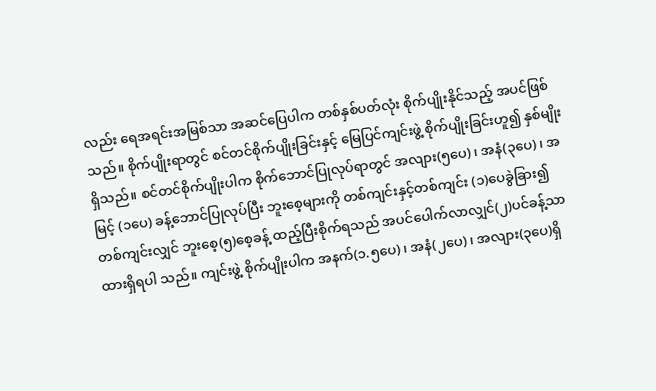လည်း ရေအရင်းအမြစ်သာ အဆင်ပြေပါက တစ်နှစ်ပတ်လုံး စိုက်ပျိုးနိုင်သည့် အပင်ဖြစ်သည်။ စိုက်ပျိုးရာတွင် စင်တင်စိုက်ပျိုးခြင်းနှင့် မြေပြင်ကျင်းဖွဲ့ စိုက်ပျိုးခြင်းဟူ၍ နှစ်မျိုးရှိသည်။ စင်တင်စိုက်ပျိုးပါက စိုက်ဘောင်ပြုလုပ်ရာတွင် အလျား(၅ပေ)၊ အနံ(၃ပေ)၊ အမြင့် (၁ပေ) ခန့်ဘောင်ပြုလုပ်ပြီး ဘူးစေ့များကို တစ်ကျင်းနှင့်တစ်ကျင်း (၁)ပေခွဲခြား၍ တစ်ကျင်းလျှင် ဘူးစေ့(၅)စေ့ခန့် ထည့်ပြီးစိုက်ရသည် အပင်ပေါက်လာလျှင်(၂)ပင်ခန့်သာ ထားရှိရပါ သည်။ ကျင်းဖွဲ့ စိုက်ပျိုးပါက အနက်(၁.၅ပေ)၊ အနံ(၂ပေ)၊ အလျား(၃ပေ)ရှိ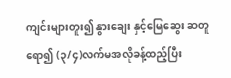ကျင်းများတူး၍ နွားချေး နှင့်မြေဆွေး ဆတူရော၍ (၃/၄)လက်မအလိုခန့်ထည့်ပြီး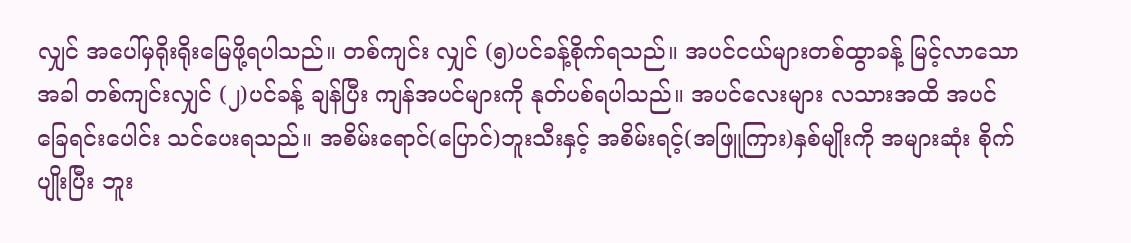လျှင် အပေါ်မှရိုးရိုးမြေဖို့ရပါသည်။ တစ်ကျင်း လျှင် (၅)ပင်ခန့်စိုက်ရသည်။ အပင်ငယ်များတစ်ထွာခန့် မြင့်လာသောအခါ တစ်ကျင်းလျှင် (၂)ပင်ခန့် ချန်ပြီး ကျန်အပင်များကို နုတ်ပစ်ရပါသည်။ အပင်လေးများ လသားအထိ အပင်ခြေရင်းပေါင်း သင်ပေးရသည်။ အစိမ်းရောင်(ပြောင်)ဘူးသီးနှင့် အစိမ်းရင့်(အဖြူကြား)နှစ်မျိုးကို အများဆုံး စိုက်ပျိုးပြီး ဘူး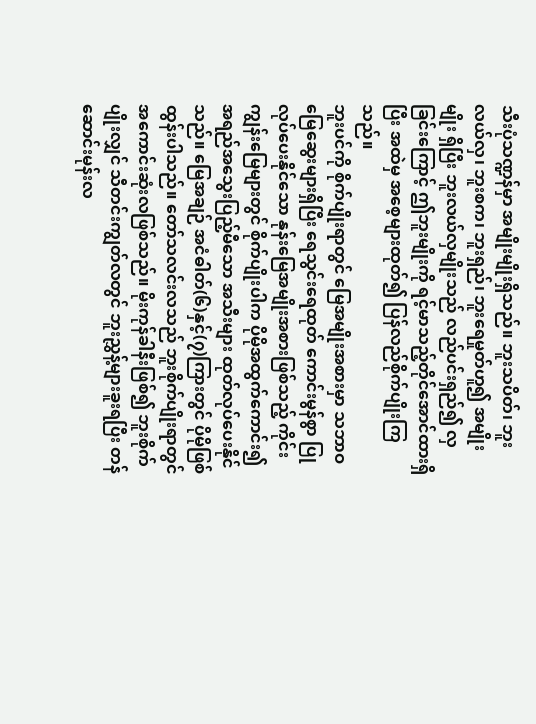သီးပုံသဏ္ဍန်မှာ အမျိုးမျိုးရှိသည်။ ဘူးသပိတ်၊ ဘူးလယ်လှ၊ ဘူးစက၊ ဘူးရှည်၊ ဘူးရေမှုတ်ဟူ၍ အမျိုးမျိုး ရှိပြီး ဘူးလယ်လှမျိုးသည် လည်ပင်းရှည်၍ လှခြင်းကြောင့် ဤဘူးမျိုးကို ရင့်မာသည့်တိုင်အောင်ထားရှိပြီး အထဲမှ အစေ့များထုတ်၍ ပြန်လည်စိုက်ပျိုးကြသည်။
ဘူးပင်ကို စိုက်ပျိုးရာတွင် မြေအမျိုးအစားမှာ သဘာဝမြေဆွေးများရှိပြီး ရေသွင်းရေထုတ် ကောင်းမွန်စွာ ပြုလုပ်ပေးနိုင်သော နုန်းမြေအမျိုးအစားဖြစ်သည့် ကိုင်းကျွန်းမြေများတွင် စိုက်ပျိုးပါက ပိုမိုအထွက်ကောင်း၍ အရည်အသွေးပြည့်မီသော အသီးများ ထုတ်လုပ်ပေးနိုင်သည်။ မြေအချဉ် အငံဓါတ်(၆)နှင့်(၇)ကြားတွင် ပိုမိုဖြစ်ထွန်းပါသည်။ တော်သလင်းလသည် ဘူးစိုက်ပျိုးရာတွင် အကောင်းဆုံးလဖြစ်သည်။ မိုးကုန်ခါနီးဖြစ်၍ ဘူးစိုက်ပျိုးလျှင် သီတင်းကျွတ်လတွင် ဘူးညွှန့်များခူးရပြီး တန်ဆောင်းမုန်းလ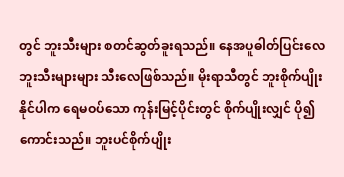တွင် ဘူးသီးများ စတင်ဆွတ်ခူးရသည်။ နေအပူဓါတ်ပြင်းလေ ဘူးသီးများများ သီးလေဖြစ်သည်။ မိုးရာသီတွင် ဘူးစိုက်ပျိုးနိုင်ပါက ရေမဝပ်သော ကုန်းမြင့်ပိုင်းတွင် စိုက်ပျိုးလျှင် ပို၍ ကောင်းသည်။ ဘူးပင်စိုက်ပျိုး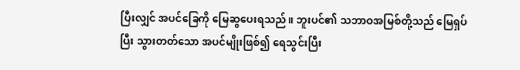ပြီးလျှင် အပင်ခြေကို မြေဆွပေးရသည်။ ဘူးပင်၏ သဘာဝအမြစ်တို့သည် မြေရှပ်ပြီး သွားတတ်သော အပင်မျိုးဖြစ်၍ ရေသွင်းပြီး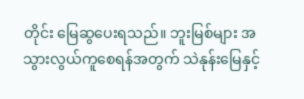တိုင်း မြေဆွပေးရသည်။ ဘူးမြစ်များ အသွားလွယ်ကူစေရန်အတွက် သဲနုန်းမြေနှင့်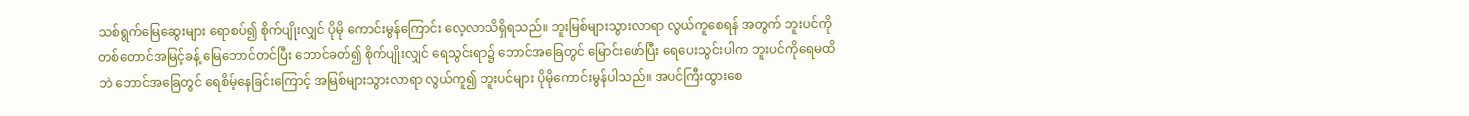သစ်ရွက်မြေဆွေးများ ရောစပ်၍ စိုက်ပျိုးလျှင် ပိုမို ကောင်းမွန်ကြောင်း လေ့လာသိရှိရသည်။ ဘူးမြစ်များသွားလာရာ လွယ်ကူစေရန် အတွက် ဘူးပင်ကို တစ်တောင်အမြင့်ခန့် မြေဘောင်တင်ပြီး ဘောင်ခတ်၍ စိုက်ပျိုးလျှင် ရေသွင်းရာ၌ ဘောင်အခြေတွင် မြောင်းဖော်ပြီး ရေပေးသွင်းပါက ဘူးပင်ကိုရေမထိဘဲ ဘောင်အခြေတွင် ရေစိမ့်နေခြင်းကြောင့် အမြစ်များသွားလာရာ လွယ်ကူ၍ ဘူးပင်များ ပိုမိုကောင်းမွန်ပါသည်။ အပင်ကြီးထွားစေ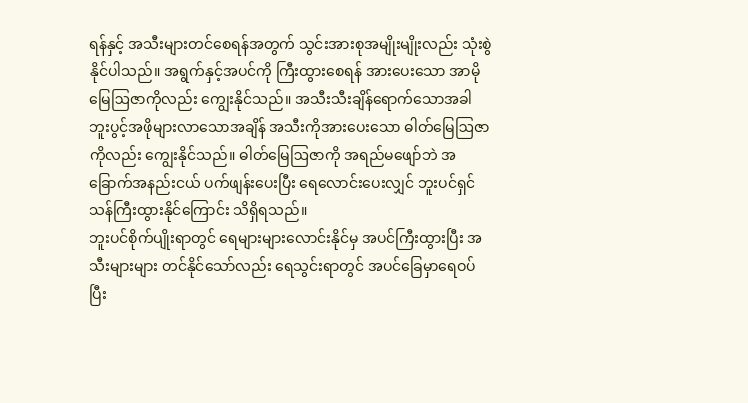ရန်နှင့် အသီးများတင်စေရန်အတွက် သွင်းအားစုအမျိုးမျိုးလည်း သုံးစွဲနိုင်ပါသည်။ အရွက်နှင့်အပင်ကို ကြီးထွားစေရန် အားပေးသော အာမိုမြေဩဇာကိုလည်း ကျွေးနိုင်သည်။ အသီးသီးချိန်ရောက်သောအခါ ဘူးပွင့်အဖိုများလာသောအချိန် အသီးကိုအားပေးသော ဓါတ်မြေဩဇာကိုလည်း ကျွေးနိုင်သည်။ ဓါတ်မြေဩဇာကို အရည်မဖျော်ဘဲ အခြောက်အနည်းငယ် ပက်ဖျန်းပေးပြီး ရေလောင်းပေးလျှင် ဘူးပင်ရှင်သန်ကြီးထွားနိုင်ကြောင်း သိရှိရသည်။
ဘူးပင်စိုက်ပျိုးရာတွင် ရေများများလောင်းနိုင်မှ အပင်ကြီးထွားပြီး အသီးများများ တင်နိုင်သော်လည်း ရေသွင်းရာတွင် အပင်ခြေမှာရေဝပ်ပြီး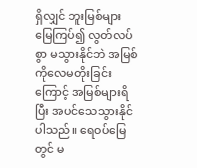ရှိလျှင် ဘူးမြစ်များ မြေကြပ်၍ လွတ်လပ်စွာ မသွားနိုင်ဘဲ အမြစ်ကိုလေမတိုးခြင်းကြောင့် အမြစ်များရိပြီး အပင်သေသွားနိုင်ပါသည်။ ရေဝပ်မြေတွင် မ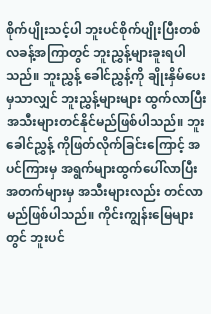စိုက်ပျိုးသင့်ပါ ဘူးပင်စိုက်ပျိုးပြီးတစ်လခန့်အကြာတွင် ဘူးညွှန့်များခူးရပါသည်။ ဘူးညွှန့် ခေါင်ညွှန့်ကို ချိုးနှိမ်ပေးမှသာလျှင် ဘူးညွှန့်များများ ထွက်လာပြီး အသီးများတင်နိုင်မည်ဖြစ်ပါသည်။ ဘူးခေါင်ညွှန့် ကိုဖြတ်လိုက်ခြင်းကြောင့် အပင်ကြားမှ အရွက်များထွက်ပေါ်လာပြီး အတက်များမှ အသီးများလည်း တင်လာမည်ဖြစ်ပါသည်။ ကိုင်းကျွန်းမြေများတွင် ဘူးပင်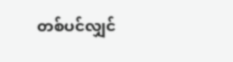တစ်ပင်လျှင်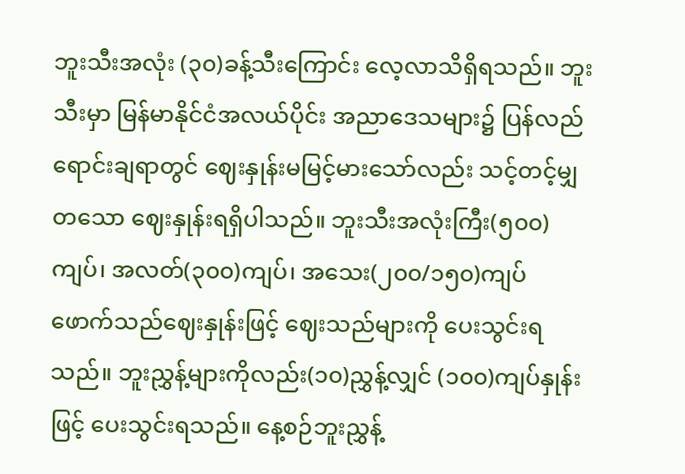ဘူးသီးအလုံး (၃၀)ခန့်သီးကြောင်း လေ့လာသိရှိရသည်။ ဘူးသီးမှာ မြန်မာနိုင်ငံအလယ်ပိုင်း အညာဒေသများ၌ ပြန်လည်ရောင်းချရာတွင် ဈေးနှုန်းမမြင့်မားသော်လည်း သင့်တင့်မျှတသော ဈေးနှုန်းရရှိပါသည်။ ဘူးသီးအလုံးကြီး(၅၀၀)ကျပ်၊ အလတ်(၃၀၀)ကျပ်၊ အသေး(၂၀၀/၁၅၀)ကျပ် ဖောက်သည်ဈေးနှုန်းဖြင့် ဈေးသည်များကို ပေးသွင်းရသည်။ ဘူးညွှန့်များကိုလည်း(၁၀)ညွှန့်လျှင် (၁၀၀)ကျပ်နှုန်းဖြင့် ပေးသွင်းရသည်။ နေ့စဉ်ဘူးညွှန့်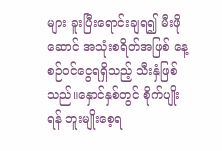များ ခူးပြီးရောင်းချရ၍ မီးဖိုဆောင် အသုံးစရိတ်အဖြစ် နေ့စဉ်ဝင်ငွေရရှိသည့် သီးနှံဖြစ်သည်။နှောင်နှစ်တွင် စိုက်ပျိုးရန် ဘူးမျိုးစေ့ရ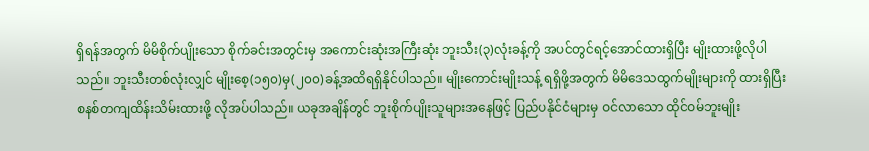ရှိရန်အတွက် မိမိစိုက်ပျိုးသော စိုက်ခင်းအတွင်းမှ အကောင်းဆုံးအကြီးဆုံး ဘူးသီး(၃)လုံးခန့်ကို အပင်တွင်ရင့်အောင်ထားရှိပြီး မျိုးထားဖို့လိုပါသည်။ ဘူးသီးတစ်လုံးလျှင် မျိုးစေ့(၁၅၀)မှ(၂၀၀)ခန့်အထိရရှိနိုင်ပါသည်။ မျိုးကောင်းမျိုးသန့် ရရှိဖို့အတွက် မိမိဒေသထွက်မျိုးများကို ထားရှိပြီး စနစ်တကျထိန်းသိမ်းထားဖို့ လိုအပ်ပါသည်။ ယခုအချိန်တွင် ဘူးစိုက်ပျိုးသူများအနေဖြင့် ပြည်ပနိုင်ငံများမှ ဝင်လာသော ထိုင်ဝမ်ဘူးမျိုး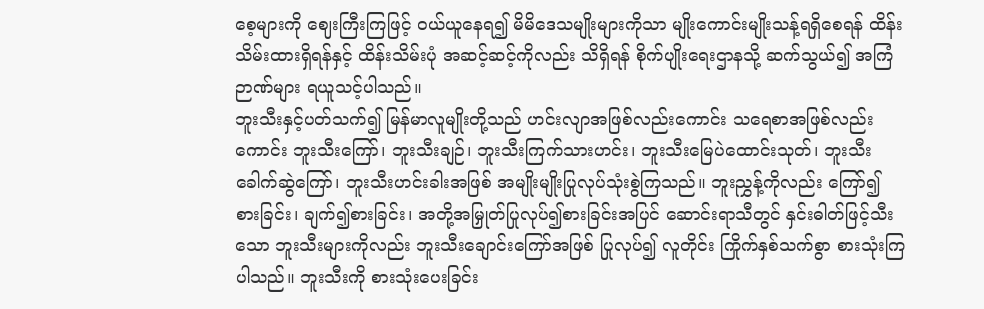စေ့များကို ဈေးကြီးကြဖြင့် ဝယ်ယူနေရ၍ မိမိဒေသမျိုးများကိုသာ မျိုးကောင်းမျိုးသန့်ရရှိစေရန် ထိန်းသိမ်းထားရှိရန်နှင့် ထိန်းသိမ်းပုံ အဆင့်ဆင့်ကိုလည်း သိရှိရန် စိုက်ပျိုးရေးဌာနသို့ ဆက်သွယ်၍ အကြံဉာဏ်များ ရယူသင့်ပါသည်။
ဘူးသီးနှင့်ပတ်သက်၍ မြန်မာလူမျိုးတို့သည် ဟင်းလျာအဖြစ်လည်းကောင်း သရေစာအဖြစ်လည်းကောင်း ဘူးသီးကြော်၊ ဘူးသီးချဉ်၊ ဘူးသီးကြက်သားဟင်း၊ ဘူးသီးမြေပဲထောင်းသုတ်၊ ဘူးသီးခေါက်ဆွဲကြော်၊ ဘူးသီးဟင်းခါးအဖြစ် အမျိုးမျိုးပြုလုပ်သုံးစွဲကြသည်။ ဘူးညွှန့်ကိုလည်း ကြော်၍ စားခြင်း၊ ချက်၍စားခြင်း၊ အတို့အမြှုတ်ပြုလုပ်၍စားခြင်းအပြင် ဆောင်းရာသီတွင် နှင်းဓါတ်ဖြင့်သီးသော ဘူးသီးများကိုလည်း ဘူးသီးချောင်းကြော်အဖြစ် ပြုလုပ်၍ လူတိုင်း ကြိုက်နှစ်သက်စွာ စားသုံးကြပါသည်။ ဘူးသီးကို စားသုံးပေးခြင်း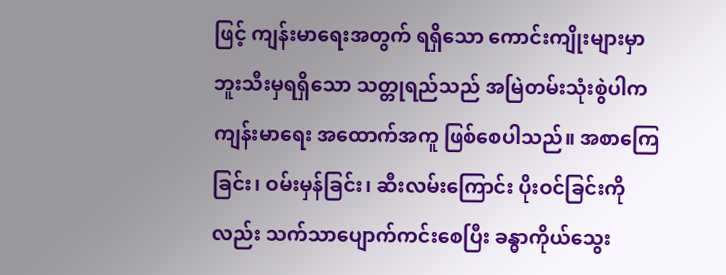ဖြင့် ကျန်းမာရေးအတွက် ရရှိသော ကောင်းကျိုးများမှာ ဘူးသီးမှရရှိသော သတ္တုရည်သည် အမြဲတမ်းသုံးစွဲပါက ကျန်းမာရေး အထောက်အကူ ဖြစ်စေပါသည်။ အစာကြေခြင်း၊ ဝမ်းမှန်ခြင်း၊ ဆီးလမ်းကြောင်း ပိုးဝင်ခြင်းကိုလည်း သက်သာပျောက်ကင်းစေပြီး ခန္ဓာကိုယ်သွေး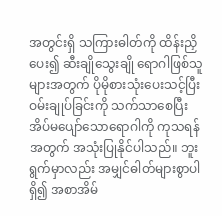အတွင်းရှိ သကြားဓါတ်ကို ထိန်းညှိပေး၍ ဆီးချိုသွေးချို ရောဂါဖြစ်သူများအတွက် ပိုမိုစားသုံးပေးသင့်ပြီး ဝမ်းချုပ်ခြင်းကို သက်သာစေပြီး အိပ်မပျော်သောရောဂါကို ကုသရန်အတွက် အသုံးပြုနိုင်ပါသည်။ ဘူးရွက်မှာလည်း အမျှင်ဓါတ်များစွာပါရှိ၍ အစာအိမ်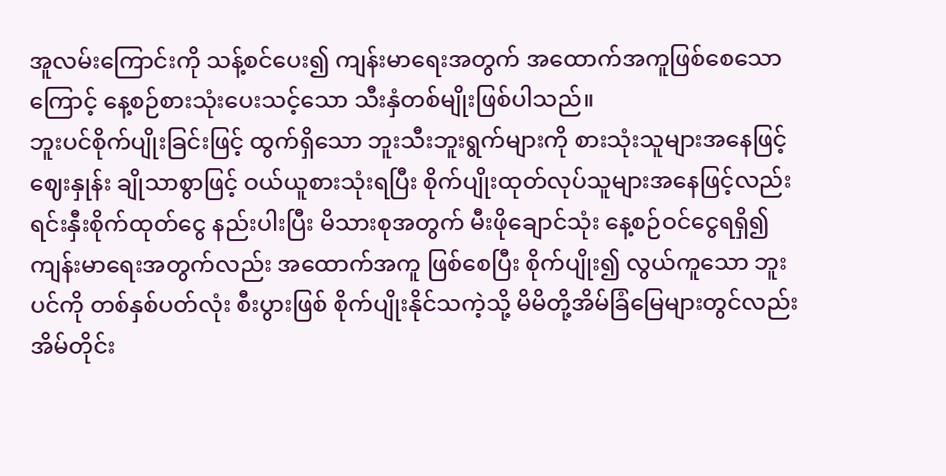အူလမ်းကြောင်းကို သန့်စင်ပေး၍ ကျန်းမာရေးအတွက် အထောက်အကူဖြစ်စေသော ကြောင့် နေ့စဉ်စားသုံးပေးသင့်သော သီးနှံတစ်မျိုးဖြစ်ပါသည်။
ဘူးပင်စိုက်ပျိုးခြင်းဖြင့် ထွက်ရှိသော ဘူးသီးဘူးရွက်များကို စားသုံးသူများအနေဖြင့် ဈေးနှုန်း ချိုသာစွာဖြင့် ဝယ်ယူစားသုံးရပြီး စိုက်ပျိုးထုတ်လုပ်သူများအနေဖြင့်လည်း ရင်းနှီးစိုက်ထုတ်ငွေ နည်းပါးပြီး မိသားစုအတွက် မီးဖိုချောင်သုံး နေ့စဉ်ဝင်ငွေရရှိ၍ ကျန်းမာရေးအတွက်လည်း အထောက်အကူ ဖြစ်စေပြီး စိုက်ပျိုး၍ လွယ်ကူသော ဘူးပင်ကို တစ်နှစ်ပတ်လုံး စီးပွားဖြစ် စိုက်ပျိုးနိုင်သကဲ့သို့ မိမိတို့အိမ်ခြံမြေများတွင်လည်း အိမ်တိုင်း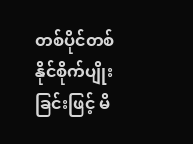တစ်ပိုင်တစ်နိုင်စိုက်ပျိုးခြင်းဖြင့် မိ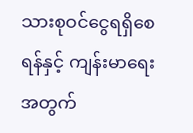သားစုဝင်ငွေရရှိစေရန်နှင့် ကျန်းမာရေးအတွက်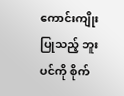ကောင်းကျိုးပြုသည့် ဘူးပင်ကို စိုက်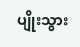ပျိုးသွား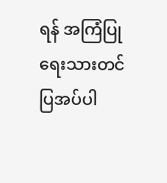ရန် အကြံပြု ရေးသားတင်ပြအပ်ပါ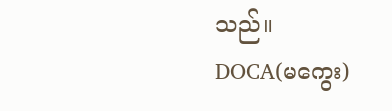သည်။
DOCA(မကွေး)